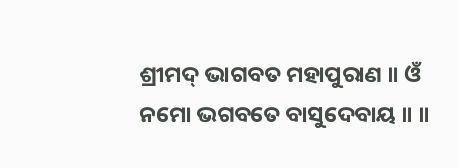ଶ୍ରୀମଦ୍ ଭାଗବତ ମହାପୁରାଣ ॥ ଓଁ ନମୋ ଭଗବତେ ବାସୁଦେବାୟ ॥ ॥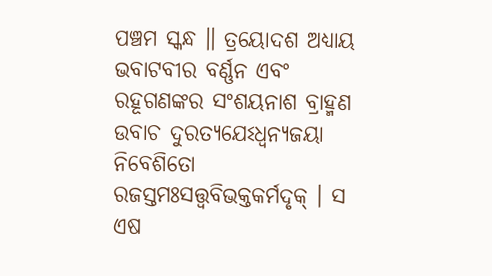ପଞ୍ଚମ ସ୍କନ୍ଧ ॥ ତ୍ରୟୋଦଶ ଅଧ୍ୟାୟ ଭବାଟବୀର ବର୍ଣ୍ଣନ ଏବଂ ରହୂଗଣଙ୍କର ସଂଶୟନାଶ ବ୍ରାହ୍ମଣ ଉବାଚ ଦୁରତ୍ୟଯେଽଧ୍ୱନ୍ୟଜୟା ନିବେଶିତୋ ରଜସ୍ତମଃସତ୍ତ୍ୱବିଭକ୍ତକର୍ମଦୃକ୍ । ସ ଏଷ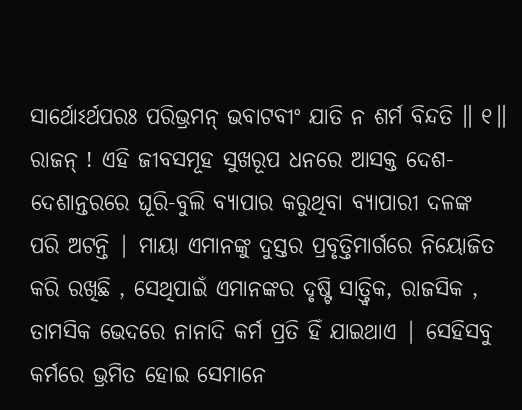ସାର୍ଥୋଽର୍ଥପରଃ ପରିଭ୍ରମନ୍ ଭବାଟବୀଂ ଯାତି ନ ଶର୍ମ ବିନ୍ଦତି ॥ ୧॥ ରାଜନ୍ ! ଏହି ଜୀବସମୂହ ସୁଖରୂପ ଧନରେ ଆସକ୍ତ ଦେଶ-ଦେଶାନ୍ତରରେ ଘୂରି-ବୁଲି ବ୍ୟାପାର କରୁଥିବା ବ୍ୟାପାରୀ ଦଳଙ୍କ ପରି ଅଟନ୍ତି | ମାୟା ଏମାନଙ୍କୁ ଦୁସ୍ତର ପ୍ରବୃତ୍ତିମାର୍ଗରେ ନିୟୋଜିତ କରି ରଖିଛି , ସେଥିପାଇଁ ଏମାନଙ୍କର ଦୃଷ୍ଟି ସାତ୍ତ୍ବିକ, ରାଜସିକ , ତାମସିକ ଭେଦରେ ନାନାଦି କର୍ମ ପ୍ରତି ହିଁ ଯାଇଥାଏ | ସେହିସବୁ କର୍ମରେ ଭ୍ରମିତ ହୋଇ ସେମାନେ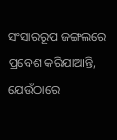ସଂସାରରୂପ ଜଙ୍ଗଲରେ ପ୍ରବେଶ କରିଯାଆନ୍ତି, ଯେଉଁଠାରେ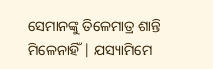ସେମାନଙ୍କୁ ତିଳେମାତ୍ର ଶାନ୍ତି ମିଳେନାହିଁ | ଯସ୍ୟାମିମେ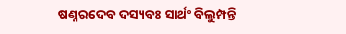ଷଣ୍ନରଦେବ ଦସ୍ୟବଃ ସାର୍ଥଂ ବିଲୁମ୍ପନ୍ତି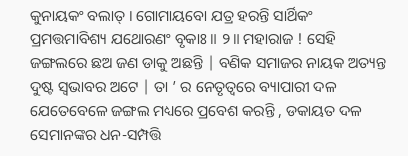କୁନାୟକଂ ବଲାତ୍ । ଗୋମାୟବୋ ଯତ୍ର ହରନ୍ତି ସାର୍ଥିକଂ ପ୍ରମତ୍ତମାବିଶ୍ୟ ଯଥୋରଣଂ ବୃକାଃ ॥ ୨॥ ମହାରାଜ ! ସେହି ଜଙ୍ଗଲରେ ଛଅ ଜଣ ଡାକୁ ଅଛନ୍ତି | ବଣିକ ସମାଜର ନାୟକ ଅତ୍ୟନ୍ତ ଦୁଷ୍ଟ ସ୍ବଭାବର ଅଟେ | ତା ’ ର ନେତୃତ୍ବରେ ବ୍ୟାପାରୀ ଦଳ ଯେତେବେଳେ ଜଙ୍ଗଲ ମଧ୍ୟରେ ପ୍ରବେଶ କରନ୍ତି , ଡକାୟତ ଦଳ ସେମାନଙ୍କର ଧନ-ସମ୍ପତ୍ତି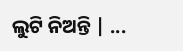ଲୁଟି ନିଅନ୍ତି | ...